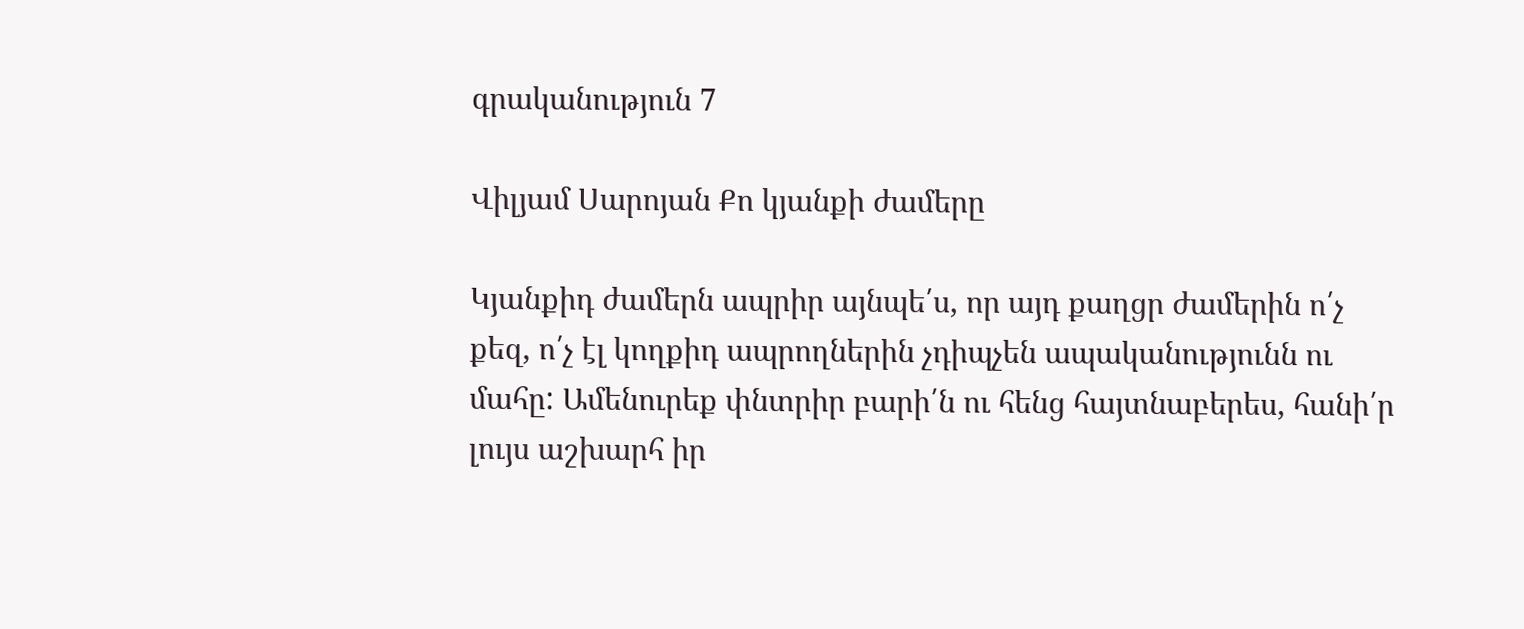գրականություն 7

Վիլյամ Սարոյան Քո կյանքի ժամերը

Կյանքիդ ժամերն ապրիր այնպե՛ս, որ այդ քաղցր ժամերին ո՛չ քեզ, ո՛չ էլ կողքիդ ապրողներին չդիպչեն ապականությունն ու մահը: Ամենուրեք փնտրիր բարի՛ն ու հենց հայտնաբերես, հանի՛ր լույս աշխարհ իր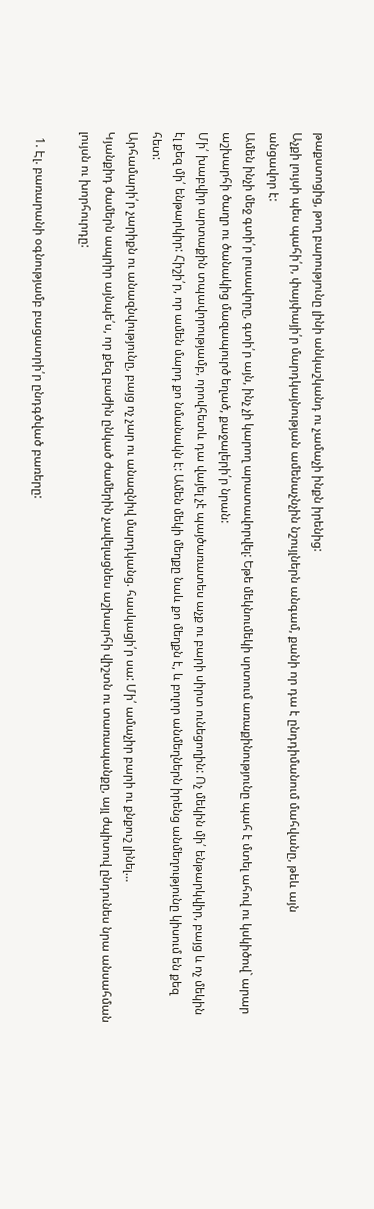թաքստոցից, թող բարությունը լինի անկաշկանդ ու չամաչի ինքն իրենից:
Աչքի լույսի պես պահի՛ր, փայփայի՛ր մարդկայնության ամենաչնչին նշույլներն անգամ, քանի որ դա է ընդդիմանում մահվանը, թեև այն
անցավոր է:
Ամեն ինչի մեջ գտի՛ր լուսավորը, գտի՛ր այն, ինչ չի կարող արատավորվել: Եթե մեկնումեկի սրտում առաքինությունը պահ է մտել ահով ու կսկիծով` արար աշխարհի ծաղր ու ծանակից մազապուրծ եղած, քաջալերի՛ր նրան:
Մի՛ խաբվիր արտաքին տպավորությամբ, որովհետև դա վայել չէ պայծառատես աչք ու բարի սիրտ ունեցողին: Ոչ մեկին մի՛ ենթարկվիր, բայց և ոչ մեկին էլ քեզ մի՛ ենթարկիր: Հիշի՛ր, որ ամեն մարդ քո նմանակն է: Ամեն մեկի մեղքը նաև քո մեղքն է, և բոլոր անմեղներն իրենց անմեղությունը կիսում են քեզ հետ:
Արհամարի՛ր չարիքն ու անազնվությունը, բայց ոչ չար ու անազնիվ մարդկանց. հասկացի՛ր սա: Մի՛ ամաչիր բարի ու քնքուշ լինել…
Կյանքիդ ժամերն ապրիր այնպե՛ս, որ քեզ բաժին ընկած ժամերին չավելացնես աշխարհի վիշտն ու տառապանքը, այլ ժպիտով ընդունես նրա անսահման լույսն ու խորհուրդը:

  1. Էլ. բառարանի օգնությամբ բացատրի՛ր ընդգծված բառերը: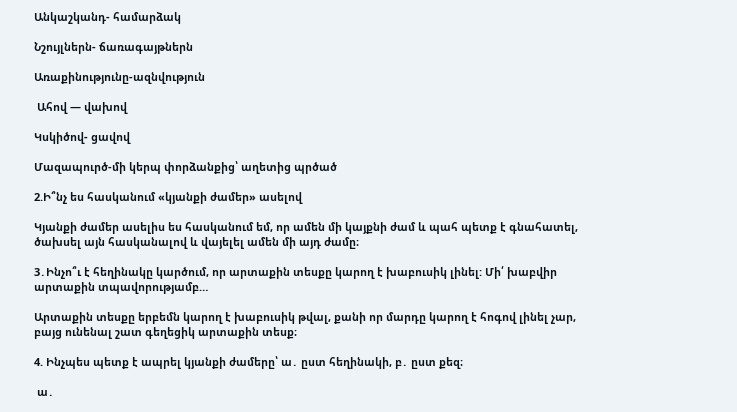Անկաշկանդ- համարձակ

Նշույլներն- ճառագայթներն

Առաքինությունը-ազնվություն

 Ահով — վախով

Կսկիծով- ցավով

Մազապուրծ-մի կերպ փորձանքից՝ աղետից պրծած

2.Ի՞նչ ես հասկանում «կյանքի ժամեր» ասելով

Կյանքի ժամեր ասելիս ես հասկանում եմ, որ ամեն մի կայքնի ժամ և պահ պետք է գնահատել, ծախսել այն հասկանալով և վայելել ամեն մի այդ ժամը։

3․Ինչո՞ւ է հեղինակը կարծում, որ արտաքին տեսքը կարող է խաբուսիկ լինել: Մի՛ խաբվիր արտաքին տպավորությամբ…

Արտաքին տեսքը երբեմն կարող է խաբուսիկ թվալ, քանի որ մարդը կարող է հոգով լինել չար, բայց ունենալ շատ գեղեցիկ արտաքին տեսք։

4. Ինչպես պետք է ապրել կյանքի ժամերը՝ ա․ ըստ հեղինակի, բ․ ըստ քեզ։

 ա․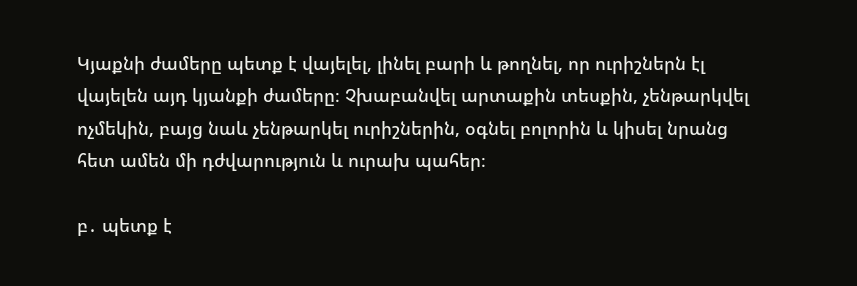Կյաքնի ժամերը պետք է վայելել, լինել բարի և թողնել, որ ուրիշներն էլ վայելեն այդ կյանքի ժամերը։ Չխաբանվել արտաքին տեսքին, չենթարկվել ոչմեկին, բայց նաև չենթարկել ուրիշներին, օգնել բոլորին և կիսել նրանց հետ ամեն մի դժվարություն և ուրախ պահեր։

բ․ պետք է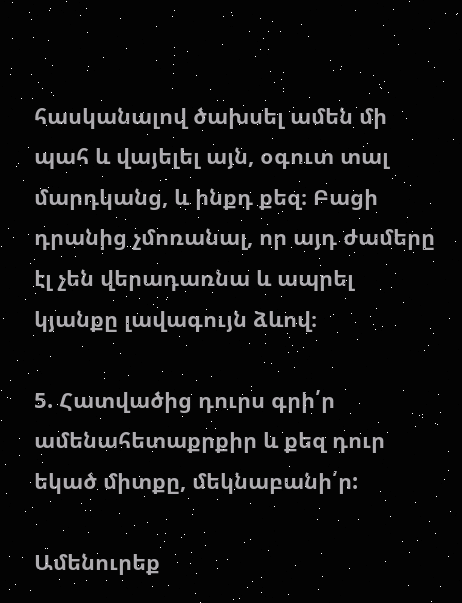հասկանալով ծախսել ամեն մի պահ և վայելել այն, օգուտ տալ մարդկանց, և ինքդ քեզ։ Բացի դրանից չմոռանալ, որ այդ ժամերը էլ չեն վերադառնա և ապրել կյանքը լավագույն ձևով։

5. Հատվածից դուրս գրի՛ր ամենահետաքրքիր և քեզ դուր եկած միտքը, մեկնաբանի՛ր:

Ամենուրեք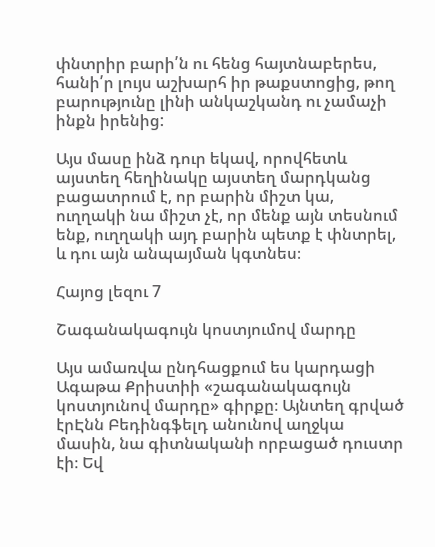փնտրիր բարի՛ն ու հենց հայտնաբերես, հանի՛ր լույս աշխարհ իր թաքստոցից, թող բարությունը լինի անկաշկանդ ու չամաչի ինքն իրենից:

Այս մասը ինձ դուր եկավ, որովհետև այստեղ հեղինակը այստեղ մարդկանց բացատրում է, որ բարին միշտ կա, ուղղակի նա միշտ չէ, որ մենք այն տեսնում ենք, ուղղակի այդ բարին պետք է փնտրել, և դու այն անպայման կգտնես։

Հայոց լեզու 7

Շագանակագույն կոստյումով մարդը

Այս ամառվա ընդհացքում ես կարդացի Ագաթա Քրիստիի «շագանակագույն կոստյունով մարդը» գիրքը։ Այնտեղ գրված էրԷնն Բեդինգֆելդ անունով աղջկա մասին, նա գիտնականի որբացած դուստր էի։ Եվ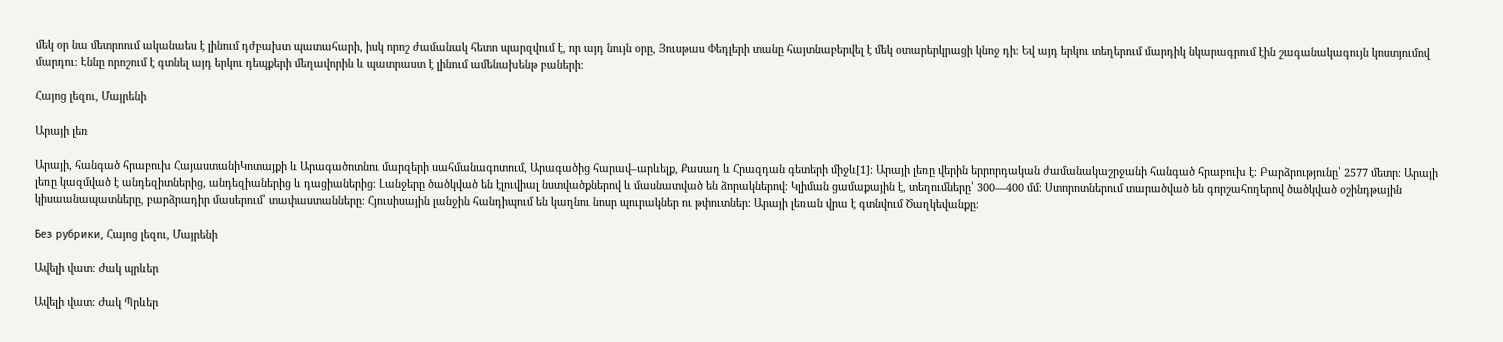մեկ օր նա մետրոում ականաես է լինում դժբախտ պատահարի, իսկ որոշ ժամանակ հետո պարզվում է, որ այդ նույն օրը, Յուսթաս Փեդլերի տանը հայտնաբերվել է մեկ օտարերկրացի կնոջ դի։ Եվ այդ երկու տեղերում մարդիկ նկարագրում էին շագանակագույն կոստյումով մարդու։ Էննը որոշում է գտնել այդ երկու դեպքերի մեղավորին և պատրաստ է լինում ամենախենթ բաների։

Հայոց լեզու, Մայրենի

Արայի լեռ

Արայի, հանգած հրաբուխ ՀայաստանիԿոտայքի և Արագածոտնու մարզերի սահմանագոտում, Արագածից հարավ–արևելք, Քասաղ և Հրազդան գետերի միջև[1]։ Արայի լեռը վերին երրորդական ժամանակաշրջանի հանգած հրաբուխ է։ Բարձրությունը՝ 2577 մետր։ Արայի լեռը կազմված է անդեզիտներից, անդեզիաներից և դացիաներից։ Լանջերը ծածկված են էլուվիալ նստվածքներով և մասնատված են ձորակներով։ Կլիման ցամաքային է, տեղումները՝ 300—400 մմ։ Ստորոտներում տարածված են գորշահողերով ծածկված օշինդթային կիսաանապատները, բարձրադիր մասերում՝ տափաստանները։ Հյուսիսային լանջին հանդիպում են կաղնու նոսր պուրակներ ու թփուտներ։ Արայի լեռան վրա է գտնվում Ծաղկեվանքը։

Без рубрики, Հայոց լեզու, Մայրենի

Ավելի վատ։ Ժակ պրևեր

Ավելի վատ։ Ժակ Պրևեր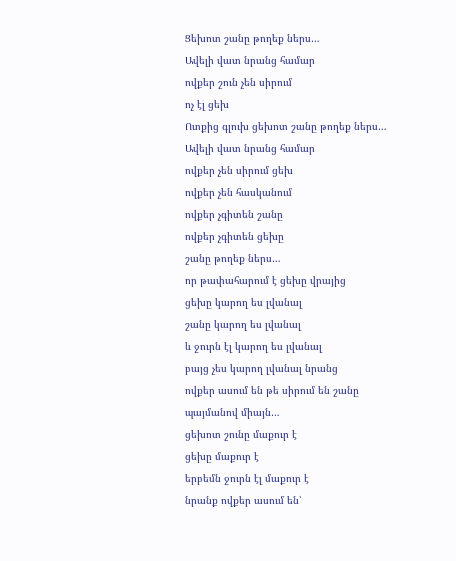Ցեխոտ շանը թողեք ներս…
Ավելի վատ նրանց համար
ովքեր շուն չեն սիրում
ոչ էլ ցեխ
Ոտքից գլուխ ցեխոտ շանը թողեք ներս…
Ավելի վատ նրանց համար
ովքեր չեն սիրում ցեխ
ովքեր չեն հասկանում
ովքեր չգիտեն շանը
ովքեր չգիտեն ցեխը
շանը թողեք ներս…
որ թափահարում է ցեխը վրայից
ցեխը կարող ես լվանալ
շանը կարող ես լվանալ
և ջուրն էլ կարող ես լվանալ
բայց չես կարող լվանալ նրանց
ովքեր ասում են թե սիրում են շանը
պայմանով միայն…
ցեխոտ շունը մաքուր է
ցեխը մաքուր է
երբեմն ջուրն էլ մաքուր է
նրանք ովքեր ասում են՝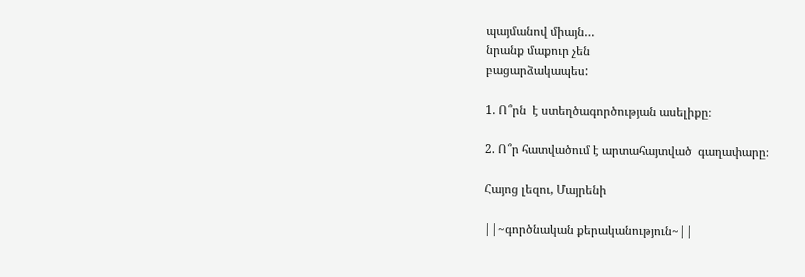պայմանով միայն…
նրանք մաքուր չեն
բացարձակապես:

1. Ո՞րն  է ստեղծագործության ասելիքը։

2. Ո՞ր հատվածում է արտահայտված  գաղափարը։

Հայոց լեզու, Մայրենի

||~գործնական քերականություն~||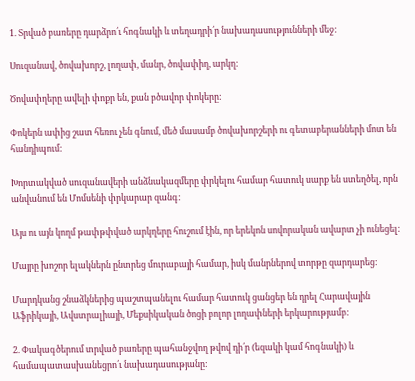1. Տրված բառերը դարձրո՛ւ հոգնակի և տեղադրի՛ր նախադասությունների մեջ:

Սուզանավ, ծովախորշ, լողափ, մանր, ծովափիղ, արկղ:

Ծովափղերը ավելի փոքր են, քան բծավոր փոկերը:

Փոկերն ափից շատ հեռու չեն գնում, մեծ մասամբ ծովախորշերի ու գետաբերանների մոտ են հանդիպում:

Խորտակված սուզանավերի անձնակազմերը փրկելու համար հատուկ սարք են ստեղծել, որն անվանում են Մոմսենի փրկարար զանգ:

Այս ու այն կողմ թափթփված արկղերը հուշում էին, որ երեկոն սովորական ավարտ չի ունեցել:

Մայրը խոշոր ելակներն ընտրեց մուրաբայի համար, իսկ մանրներով տորթը զարդարեց:

Մարդկանց շնաձկներից պաշտպանելու համար հատուկ ցանցեր են դրել Հարավային Աֆրիկայի, Ավստրալիայի, Մեքսիկական ծոցի բոլոր լողափների երկարությամբ:

2. Փակագծերում տրված բառերը պահանջվող թվով դի՛ր (եզակի կամ հոգնակի) և համապատասխանեցրո՛ւ նախադասությանը: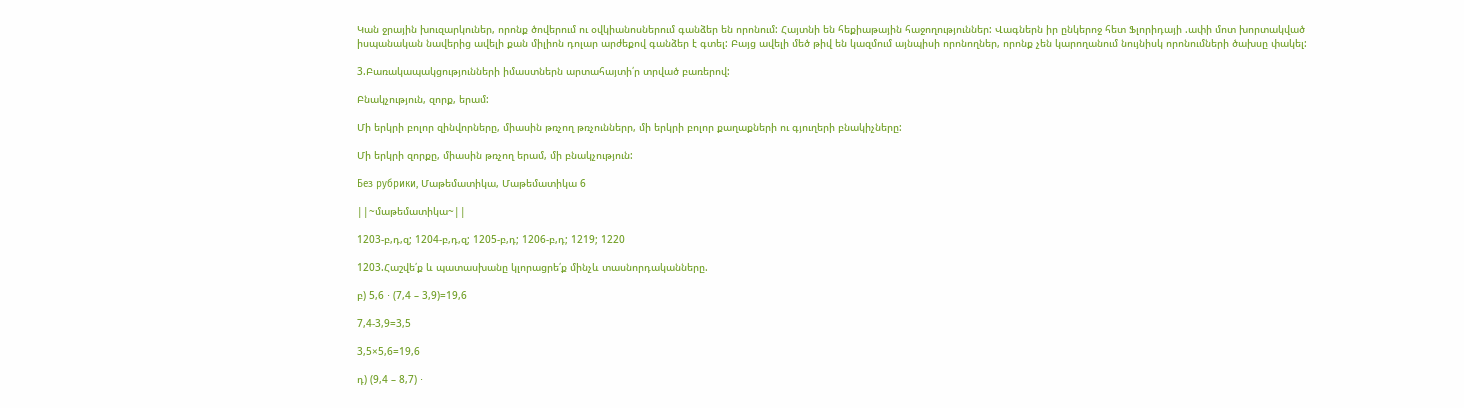Կան ջրային խուզարկուներ, որոնք ծովերում ու օվկիանոսներում գանձեր են որոնում: Հայտնի են հեքիաթային հաջողություններ: Վագներն իր ընկերոջ հետ Ֆլորիդայի .ափի մոտ խորտակված իսպանական նավերից ավելի քան միլիոն դոլար արժեքով գանձեր է գտել: Բայց ավելի մեծ թիվ են կազմում այնպիսի որոնողներ, որոնք չեն կարողանում նույնիսկ որոնումների ծախսը փակել:

3.Բառակապակցությունների իմաստներն արտահայտի՛ր տրված բառերով:

Բնակչություն, զորք, երամ:

Մի երկրի բոլոր զինվորները, միասին թռչող թռչուններր, մի երկրի բոլոր քաղաքների ու գյուղերի բնակիչները:

Մի երկրի զորքը, միասին թռչող երամ, մի բնակչություն:

Без рубрики, Մաթեմատիկա, Մաթեմատիկա 6

||~մաթեմատիկա~||

1203-բ,դ,զ; 1204-բ,դ,զ; 1205-բ,դ; 1206-բ,դ; 1219; 1220

1203.Հաշվե՛ք և պատասխանը կլորացրե՛ք մինչև տասնորդականները.

բ) 5,6 ⋅ (7,4 – 3,9)=19,6

7,4-3,9=3,5

3,5×5,6=19,6

դ) (9,4 – 8,7) ⋅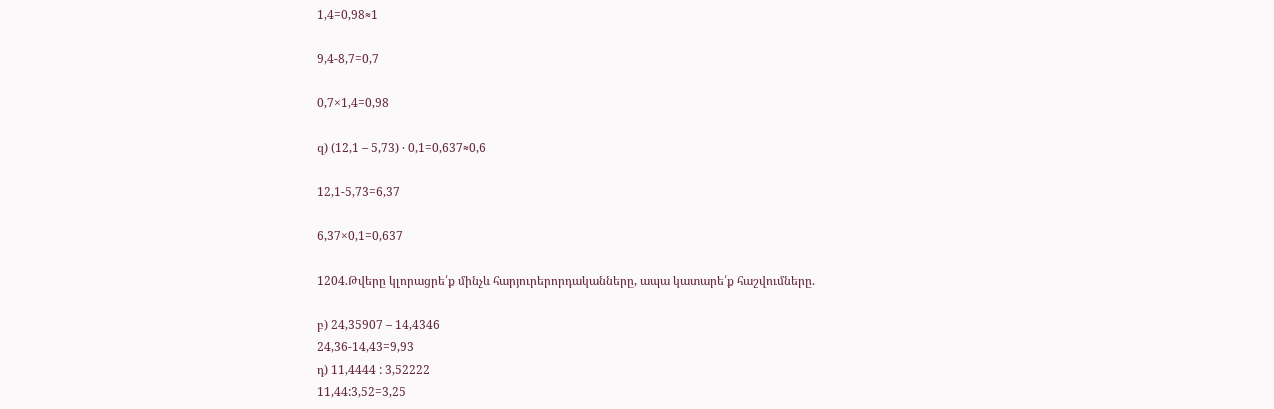1,4=0,98≈1

9,4-8,7=0,7

0,7×1,4=0,98

զ) (12,1 – 5,73) ⋅ 0,1=0,637≈0,6

12,1-5,73=6,37

6,37×0,1=0,637

1204.Թվերը կլորացրե՛ք մինչև հարյուրերորդականները, ապա կատարե՛ք հաշվումները.

բ) 24,35907 – 14,4346
24,36-14,43=9,93
դ) 11,4444 : 3,52222
11,44:3,52=3,25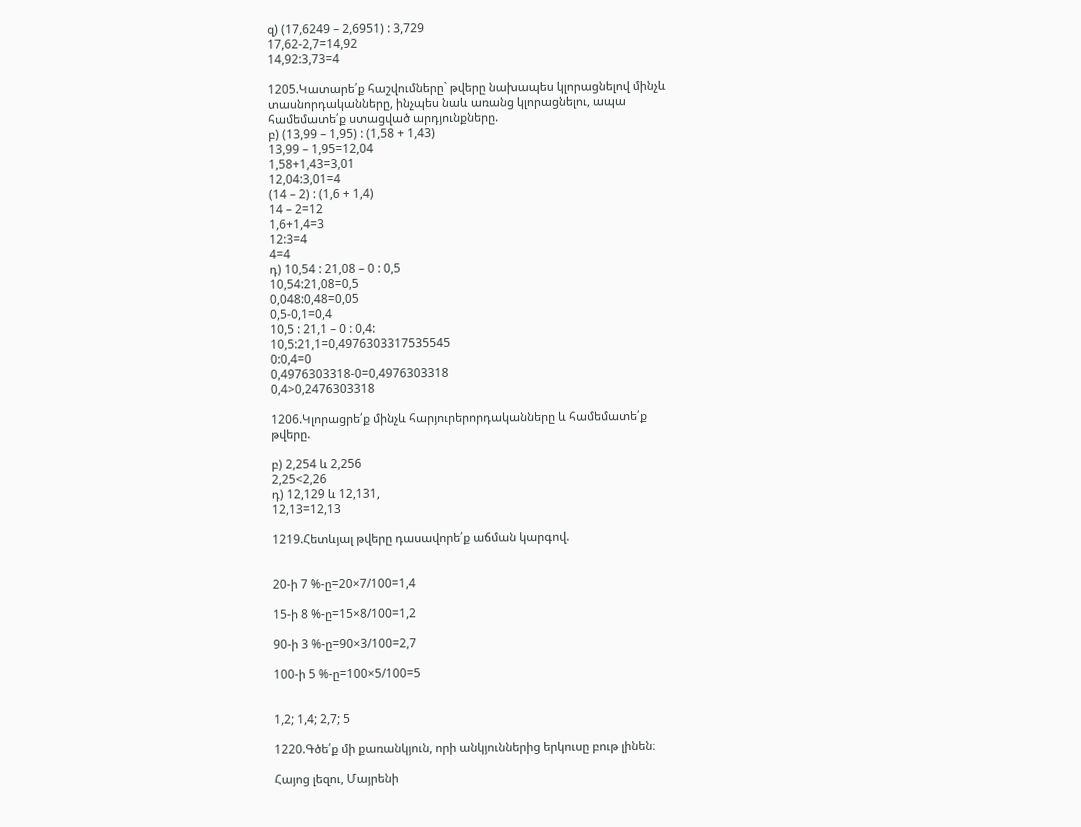զ) (17,6249 – 2,6951) : 3,729
17,62-2,7=14,92
14,92:3,73=4

1205.Կատարե՛ք հաշվումները` թվերը նախապես կլորացնելով մինչև
տասնորդականները, ինչպես նաև առանց կլորացնելու, ապա
համեմատե՛ք ստացված արդյունքները.
բ) (13,99 – 1,95) : (1,58 + 1,43)
13,99 – 1,95=12,04
1,58+1,43=3,01
12,04:3,01=4
(14 – 2) : (1,6 + 1,4)
14 – 2=12
1,6+1,4=3
12:3=4
4=4
դ) 10,54 : 21,08 – 0 : 0,5
10,54:21,08=0,5
0,048:0,48=0,05
0,5-0,1=0,4
10,5 : 21,1 – 0 : 0,4:
10,5:21,1=0,4976303317535545
0:0,4=0
0,4976303318-0=0,4976303318
0,4>0,2476303318

1206.Կլորացրե՛ք մինչև հարյուրերորդականները և համեմատե՛ք
թվերը.

բ) 2,254 և 2,256
2,25<2,26
դ) 12,129 և 12,131,
12,13=12,13

1219.Հետևյալ թվերը դասավորե՛ք աճման կարգով.


20-ի 7 %-ը=20×7/100=1,4

15-ի 8 %-ը=15×8/100=1,2

90-ի 3 %-ը=90×3/100=2,7

100-ի 5 %-ը=100×5/100=5


1,2; 1,4; 2,7; 5

1220.Գծե՛ք մի քառանկյուն, որի անկյուններից երկուսը բութ լինեն։

Հայոց լեզու, Մայրենի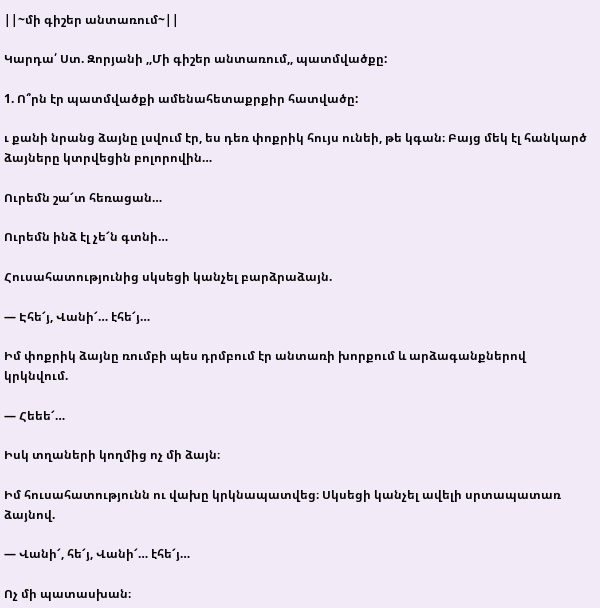||~մի գիշեր անտառում~||

Կարդա՛ Ստ. Զորյանի ,,Մի գիշեր անտառում,, պատմվածքը:

1. Ո՞րն էր պատմվածքի ամենահետաքրքիր հատվածը:

ւ քանի նրանց ձայնը լսվում էր, ես դեռ փոքրիկ հույս ունեի, թե կգան։ Բայց մեկ էլ հանկարծ ձայները կտրվեցին բոլորովին…

Ուրեմն շա՜տ հեռացան…

Ուրեմն ինձ էլ չե՜ն գտնի…

Հուսահատությունից սկսեցի կանչել բարձրաձայն.

— Էհե՜յ, Վանի՜… էհե՜յ…

Իմ փոքրիկ ձայնը ռումբի պես դրմբում էր անտառի խորքում և արձագանքներով կրկնվում.

— Հեեե՜…

Իսկ տղաների կողմից ոչ մի ձայն։

Իմ հուսահատությունն ու վախը կրկնապատվեց։ Սկսեցի կանչել ավելի սրտապատառ ձայնով.

— Վանի՜, հե՜յ, Վանի՜… էհե՜յ…

Ոչ մի պատասխան։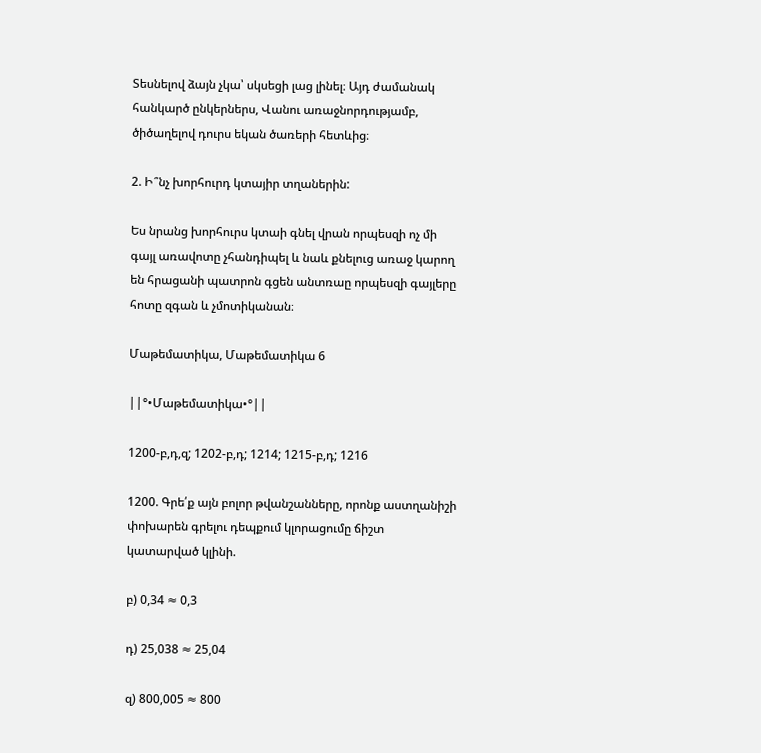Տեսնելով ձայն չկա՝ սկսեցի լաց լինել։ Այդ ժամանակ հանկարծ ընկերներս, Վանու առաջնորդությամբ, ծիծաղելով դուրս եկան ծառերի հետևից։

2. Ի՞նչ խորհուրդ կտայիր տղաներին:

Ես նրանց խորհուրս կտաի գնել վրան որպեսզի ոչ մի գայլ առավոտը չհանդիպել և նաև քնելուց առաջ կարող են հրացանի պատրոն գցեն անտռաը որպեսզի գայլերը հոտը զգան և չմոտիկանան։

Մաթեմատիկա, Մաթեմատիկա 6

||°•Մաթեմատիկա•°||

1200-բ,դ,զ; 1202-բ,դ; 1214; 1215-բ,դ; 1216

1200. Գրե՛ք այն բոլոր թվանշանները, որոնք աստղանիշի փոխարեն գրելու դեպքում կլորացումը ճիշտ կատարված կլինի.

բ) 0,34 ≈ 0,3

դ) 25,038 ≈ 25,04

զ) 800,005 ≈ 800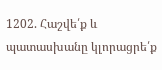1202. Հաշվե՛ք և պատասխանը կլորացրե՛ք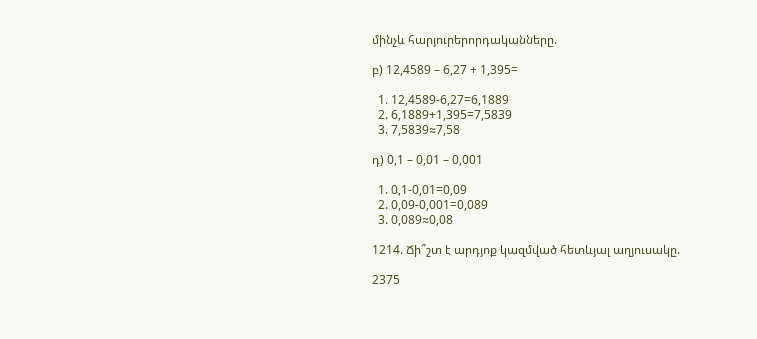մինչև հարյուրերորդականները.

բ) 12,4589 – 6,27 + 1,395=

  1. 12,4589-6,27=6,1889
  2. 6,1889+1,395=7,5839
  3. 7,5839≈7,58

դ) 0,1 – 0,01 – 0,001

  1. 0,1-0,01=0,09
  2. 0,09-0,001=0,089
  3. 0,089≈0,08

1214. Ճի՞շտ է արդյոք կազմված հետևյալ աղյուսակը.

2375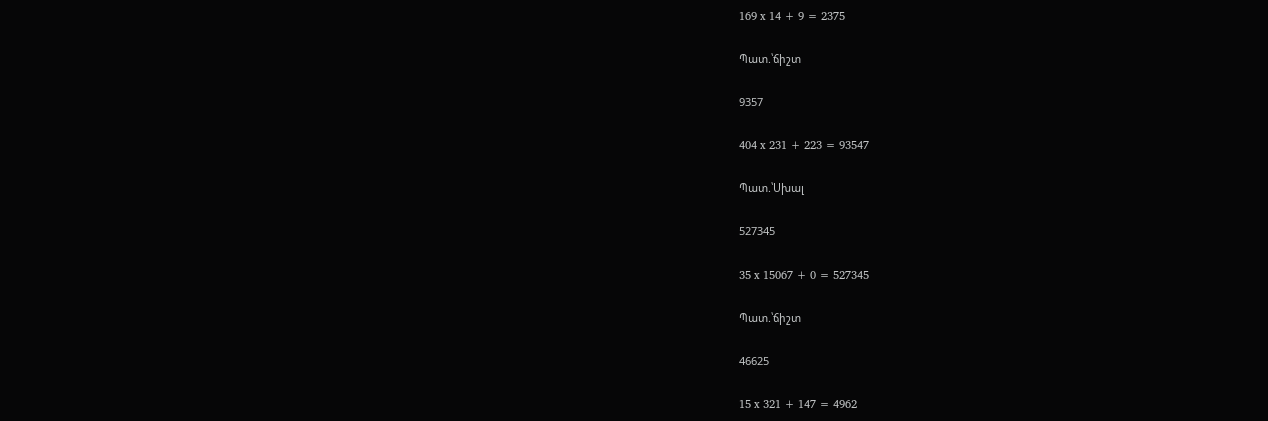169 x 14 + 9 = 2375

Պատ.՝ճիշտ

9357

404 x 231 + 223 = 93547

Պատ.՝Սխալ

527345

35 x 15067 + 0 = 527345

Պատ.՝ճիշտ

46625

15 x 321 + 147 = 4962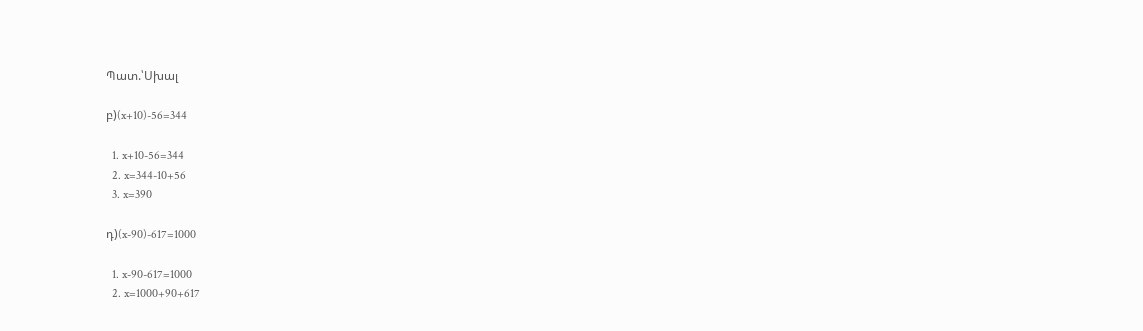Պատ.՝Սխալ

բ)(x+10)-56=344

  1. x+10-56=344
  2. x=344-10+56
  3. x=390

դ)(x-90)-617=1000

  1. x-90-617=1000
  2. x=1000+90+617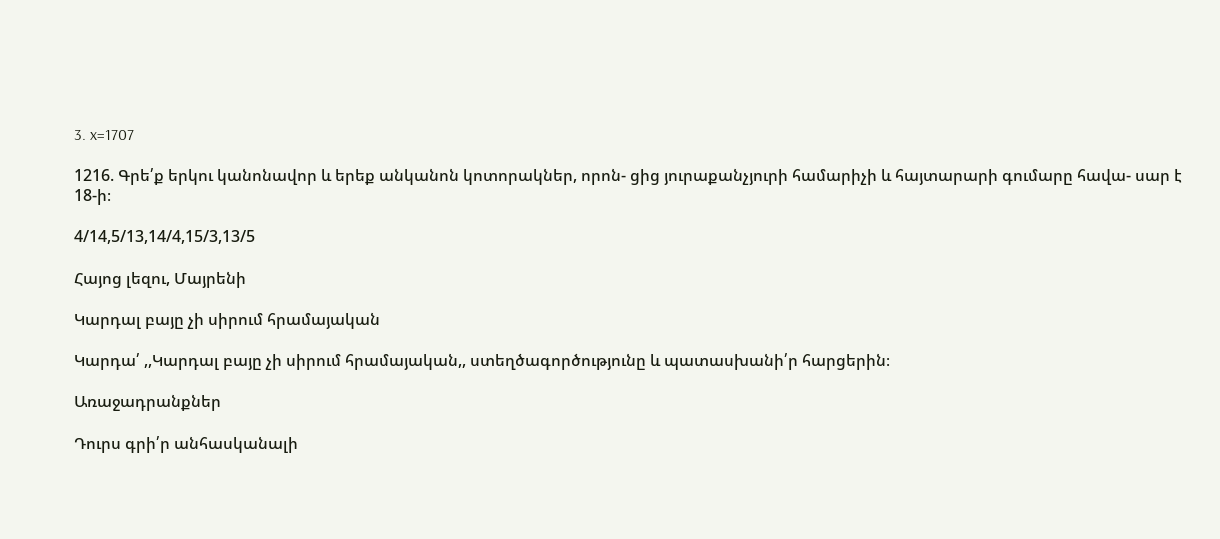3. x=1707

1216. Գրե՛ք երկու կանոնավոր և երեք անկանոն կոտորակներ, որոն- ցից յուրաքանչյուրի համարիչի և հայտարարի գումարը հավա- սար է 18‐ի։

4/14,5/13,14/4,15/3,13/5

Հայոց լեզու, Մայրենի

Կարդալ բայը չի սիրում հրամայական

Կարդա՛ ,,Կարդալ բայը չի սիրում հրամայական,, ստեղծագործությունը և պատասխանի՛ր հարցերին։

Առաջադրանքներ

Դուրս գրի՛ր անհասկանալի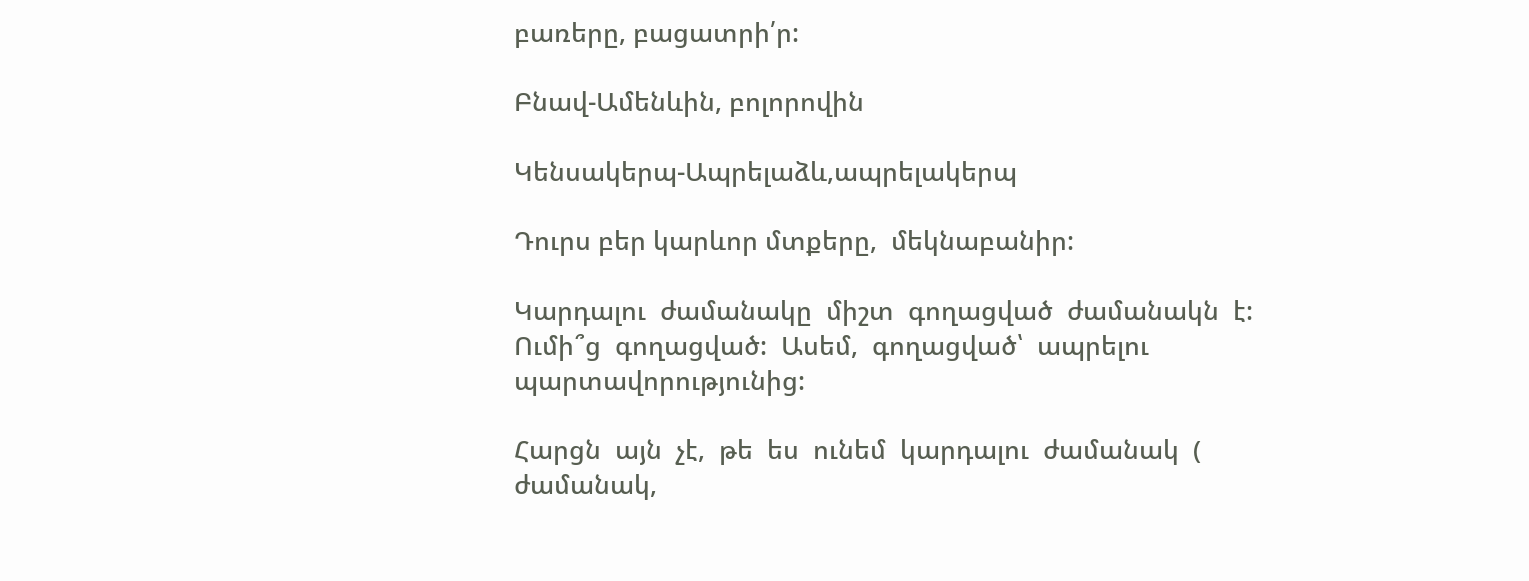բառերը, բացատրի՛ր:

Բնավ-Ամենևին, բոլորովին

Կենսակերպ-Ապրելաձև,ապրելակերպ

Դուրս բեր կարևոր մտքերը,  մեկնաբանիր:

Կարդալու  ժամանակը  միշտ  գողացված  ժամանակն  է:  Ումի՞ց  գողացված:  Ասեմ,  գողացված՝  ապրելու  պարտավորությունից:

Հարցն  այն  չէ,  թե  ես  ունեմ  կարդալու  ժամանակ  (  ժամանակ,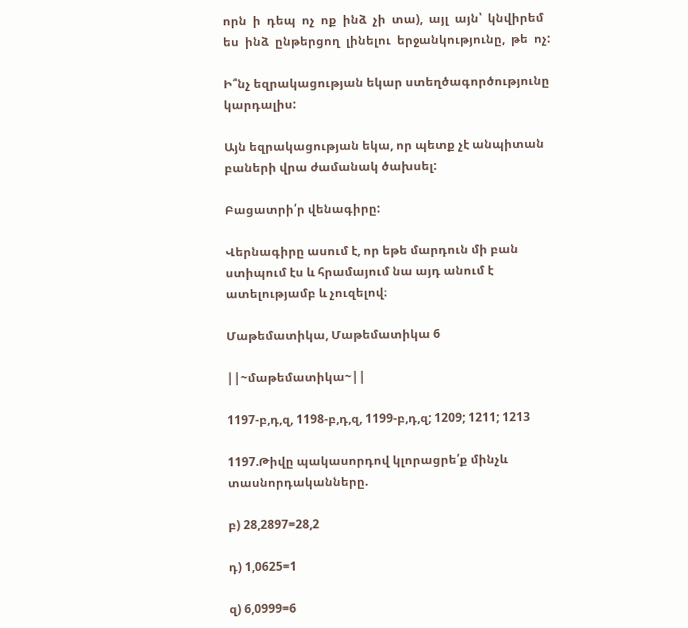որն  ի  դեպ  ոչ  ոք  ինձ  չի  տա),  այլ  այն՝  կնվիրեմ  ես  ինձ  ընթերցող  լինելու  երջանկությունը,  թե  ոչ:

Ի՞նչ եզրակացության եկար ստեղծագործությունը կարդալիս:

Այն եզրակացության եկա, որ պետք չէ անպիտան բաների վրա ժամանակ ծախսել:

Բացատրի՛ր վենագիրը:

Վերնագիրը ասում է, որ եթե մարդուն մի բան ստիպում էս և հրամայում նա այդ անում է ատելությամբ և չուզելով։

Մաթեմատիկա, Մաթեմատիկա 6

||~մաթեմատիկա~||

1197-բ,դ,զ, 1198-բ,դ,զ, 1199-բ,դ,զ; 1209; 1211; 1213

1197.Թիվը պակասորդով կլորացրե՛ք մինչև տասնորդականները.

բ) 28,2897=28,2

դ) 1,0625=1

զ) 6,0999=6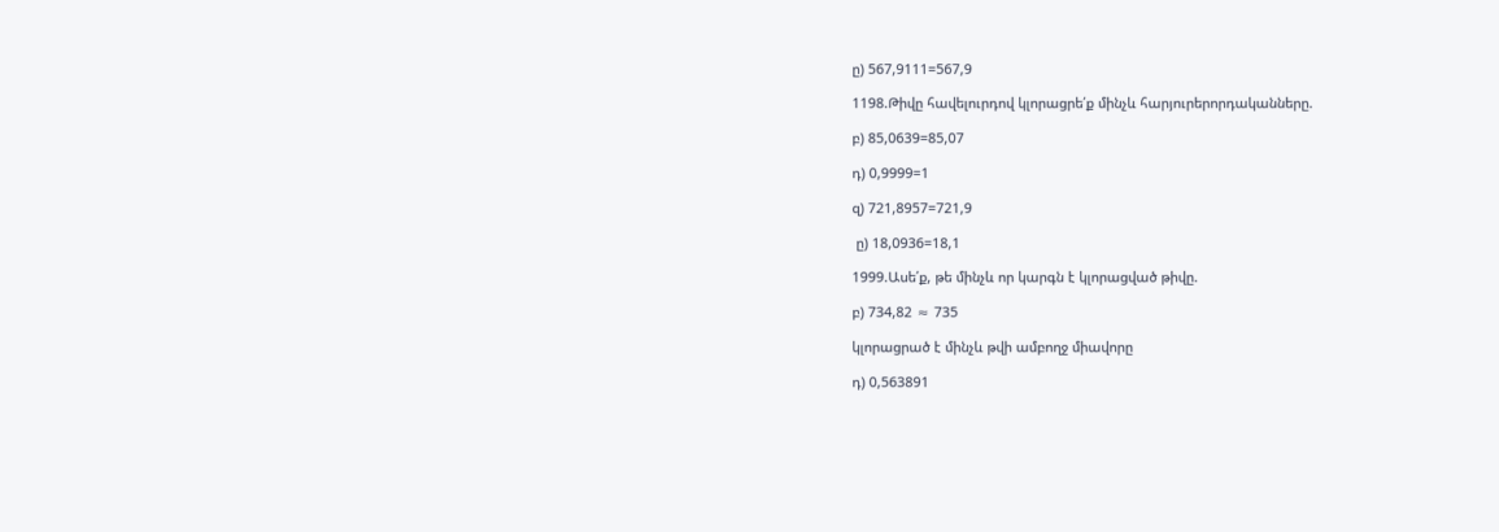ը) 567,9111=567,9

1198.Թիվը հավելուրդով կլորացրե՛ք մինչև հարյուրերորդականները.

բ) 85,0639=85,07

դ) 0,9999=1

զ) 721,8957=721,9

 ը) 18,0936=18,1

1999.Ասե՛ք, թե մինչև որ կարգն է կլորացված թիվը.

բ) 734,82 ≈ 735

կլորացրած է մինչև թվի ամբողջ միավորը

դ) 0,563891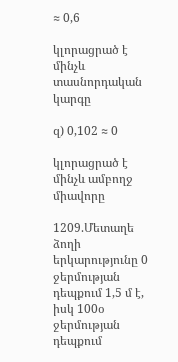≈ 0,6

կլորացրած է մինչև տասնորդական կարգը

զ) 0,102 ≈ 0

կլորացրած է մինչև ամբողջ միավորը

1209.Մետաղե ձողի երկարությունը 0 ջերմության դեպքում 1,5 մ է, իսկ 100օ
ջերմության դեպքում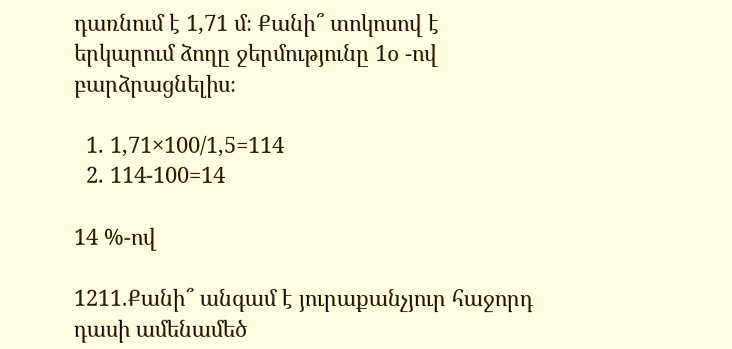դառնում է 1,71 մ։ Քանի՞ տոկոսով է երկարում ձողը ջերմությունը 1օ -ով բարձրացնելիս։

  1. 1,71×100/1,5=114
  2. 114-100=14

14 %-ով

1211.Քանի՞ անգամ է յուրաքանչյուր հաջորդ դասի ամենամեծ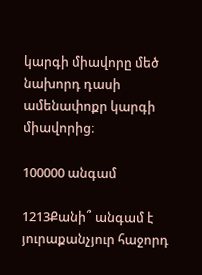կարգի միավորը մեծ նախորդ դասի ամենափոքր կարգի միավորից։

100000 անգամ

1213Քանի՞ անգամ է յուրաքանչյուր հաջորդ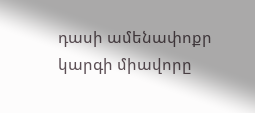դասի ամենափոքր կարգի միավորը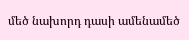մեծ նախորդ դասի ամենամեծ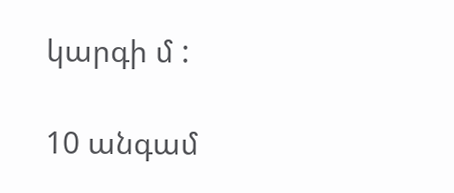կարգի մ :

10 անգամ